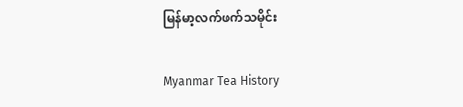မြန်မာ့လက်ဖက်သမိုင်း

Myanmar Tea History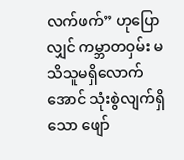လက်ဖက်” ဟုပြောလျှင် ကမ္ဘာတဝှမ်း မသိသူမရှိလောက်အောင် သုံးစွဲလျက်ရှိသော ဖျော်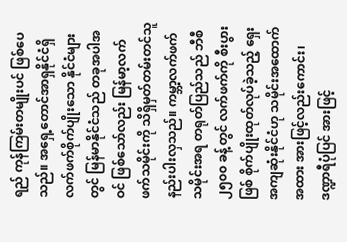ရည် ကုန်ကြမ်းတမျိုးပင် ဖြစ်ပေသည်။ အရှေ့တောင်အာရှနိုင်ငံရှိ လက်ဖက်စိုက်ပျိုးသော နိုင်ငံများတွင် မြန်မာနိုင်ငံသည် တခုအပါအဝင် ဖြစ်သော်လည်း မြန်မာ့လက်ဖက်သမိုင်းကို သိရှိမှတ်တမ်းတင်သူ နည်းပါးလှသည်။ ကမ္ဘာ့လက်ဖက်သမိုင်းအရ တရုတ်ပြည်သည် ဘီစီ ၂၅၀၀ ခန့်တွင် လက်ဖက်ကို စီးပွားဖြစ် စိုက်ပျိုးထုတ်လုပ်ခဲ့သည့် ရှေးအကျဆုံးနိုင်ငံဟု သမိုင်းအထောက်အထား အားဖြင့်လည်းကောင်း၊ ဒဏ္ဍာရီပုံပြင် အားဖြင့်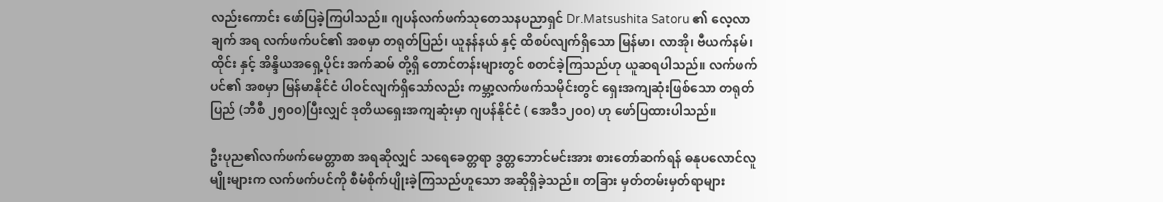လည်းကောင်း ဖော်ပြခဲ့ကြပါသည်။ ဂျပန်လက်ဖက်သုတေသနပညာရှင် Dr.Matsushita Satoru ၏ လေ့လာချက် အရ လက်ဖက်ပင်၏ အစမှာ တရုတ်ပြည်၊ ယူနန်နယ် နှင့် ထိစပ်လျက်ရှိသော မြန်မာ၊ လာအို၊ ဗီယက်နမ်၊ ထိုင်း နှင့် အိန္ဒိယအရှေ့ပိုင်း အက်ဆမ် တို့ရှိ တောင်တန်းများတွင် စတင်ခဲ့ကြသည်ဟု ယူဆရပါသည်။ လက်ဖက်ပင်၏ အစမှာ မြန်မာနိုင်ငံ ပါဝင်လျက်ရှိသော်လည်း ကမ္ဘာ့လက်ဖက်သမိုင်းတွင် ရှေးအကျဆုံးဖြစ်သော တရုတ်ပြည် (ဘီစီ ၂၅၀၀)ပြီးလျှင် ဒုတိယရှေးအကျဆုံးမှာ ဂျပန်နိုင်ငံ ( အေဒီ၁၂၀၀) ဟု ဖော်ပြထားပါသည်။

ဦးပုည၏လက်ဖက်မေတ္တာစာ အရဆိုလျှင် သရေခေတ္တရာ ဒွတ္တဘောင်မင်းအား စားတော်ဆက်ရန် ဓနုပလောင်လူမျိုးများက လက်ဖက်ပင်ကို စီမံစိုက်ပျိုးခဲ့ကြသည်ဟူသော အဆိုရှိခဲ့သည်။ တခြား မှတ်တမ်းမှတ်ရာများ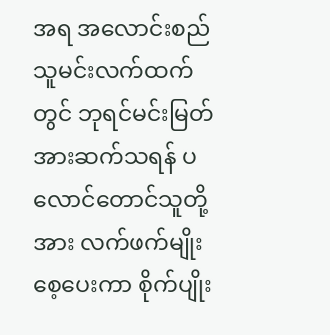အရ အလောင်းစည်သူမင်းလက်ထက်တွင် ဘုရင်မင်းမြတ်အားဆက်သရန် ပလောင်တောင်သူတို့အား လက်ဖက်မျိုးစေ့ပေးကာ စိုက်ပျိုး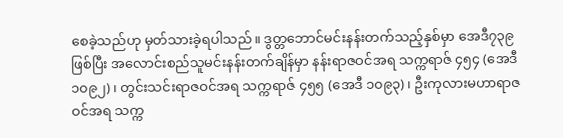စေခဲ့သည်ဟု မှတ်သားခဲ့ရပါသည်။ ဒွတ္တဘောင်မင်းနန်းတက်သည့်နှစ်မှာ အေဒီ၇၃၉ ဖြစ်ပြီး အလောင်းစည်သူမင်းနန်းတက်ချိန်မှာ နန်းရာဇဝင်အရ သက္ကရာဇ် ၄၅၄ (အေဒီ ၁၀၉၂)၊ တွင်းသင်းရာဇဝင်အရ သက္ကရာဇ် ၄၅၅ (အေဒီ ၁၀၉၃) ၊ ဦးကုလားမဟာရာဇဝင်အရ သက္က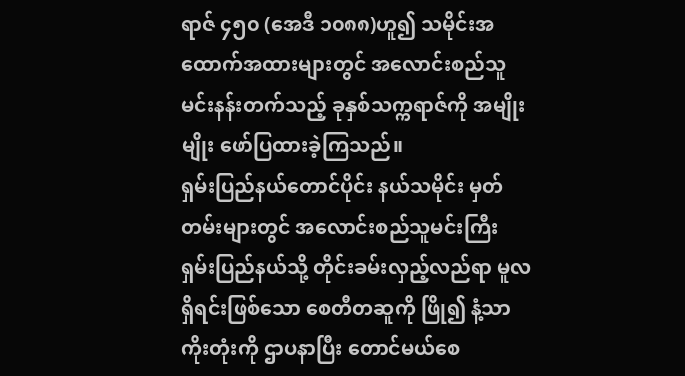ရာဇ် ၄၅၀ (အေဒီ ၁၀၈၈)ဟူ၍ သမိုင်းအထောက်အထားများတွင် အလောင်းစည်သူမင်းနန်းတက်သည့် ခုနှစ်သက္ကရာဇ်ကို အမျိုးမျိုး ဖော်ပြထားခဲ့ကြသည်။
ရှမ်းပြည်နယ်တောင်ပိုင်း နယ်သမိုင်း မှတ်တမ်းများတွင် အလောင်းစည်သူမင်းကြီး ရှမ်းပြည်နယ်သို့ တိုင်းခမ်းလှည့်လည်ရာ မူလရှိရင်းဖြစ်သော စေတီတဆူကို ဖြို၍ နံ့သာကိုးတုံးကို ဌာပနာပြီး တောင်မယ်စေ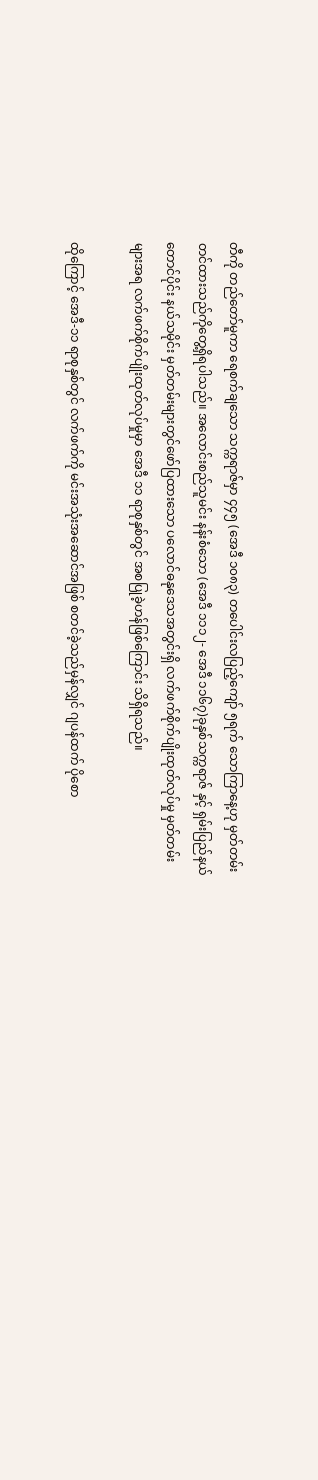တီကို တည်တော်မူကာ ရေစက်ချသော သက္ကရာဇ်မှာ ၄၄၅ (အေဒီ ၁၀၈၃) တပေါင်းလပြည့်ကျော် ၅ရက် သောကြာနေ့ဟု မှတ်တမ်းတင်ထားသည်ကိုတွေ့ရှိရပါသည်။ အလောင်းစည်သူမင်း နန်းစံသော (အေဒီ ၁၁၁၂- အေဒီ ၁၁၆၇)ခုနှစ်သက္ကရာဇ် နှင့် ရှမ်းပြည်နယ်တောင်ပိုင်း နယ်သမိုင်း မှတ်တမ်းများတွင်ဖော်ပြထားသော ပလောင်ဓနုဒေသအတွင်းရှိ လက်ဖက်စိုက်ပျိုးထုတ်လုပ်မှု မှတ်တမ်းများအရ လက်ဖက်စိုက်ပျိုးထုတ်လုပ်မှုမှာ အေဒီ ၁၁ ရာစုနှစ်တွင် အစပြုခဲ့ဟန်ဖြစ်ကြောင်း သိရှိရသည်။

ထိုကြောင့် အေဒီ-၁၁ ရာစုနှစ်တွင် လက်ဖက်ကို မင်းအသုံးအဆောင်အဖြစ် စတင်ခဲ့သည်မှန်လျှင် ဂျပန်ထက် ပိုစော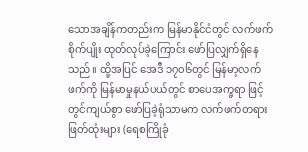သောအချိန်ကတည်းက မြန်မာနိုင်ငံတွင် လက်ဖက်စိုက်ပျိုး ထုတ်လုပ်ခဲ့ကြောင်း ဖော်ပြလျှက်ရှိနေသည်။ ထို့အပြင် အေဒီ ၁၇၀၆တွင် မြန်မာ့လက်ဖက်ကို မြန်မာမှုနယ်ပယ်တွင် စာပေအက္ခရာ ဖြင့် တွင်ကျယ်စွာ ဖော်ပြခဲ့ရုံသာမက လက်ဖက်တရားဖြတ်ထုံးများ (ရေစကြိုခုံ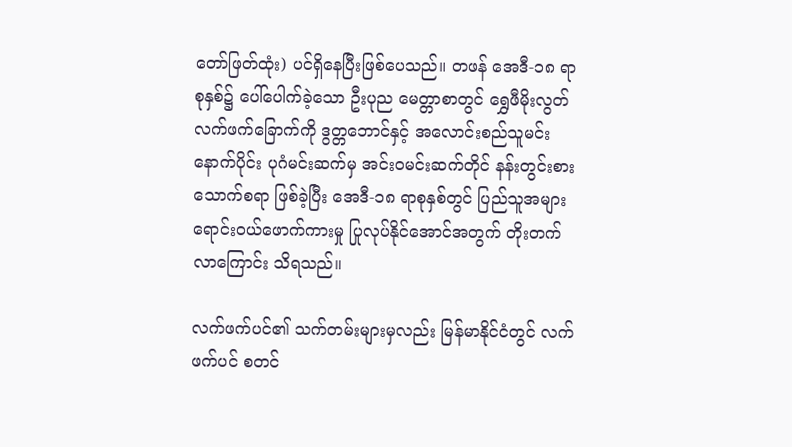တော်ဖြတ်ထုံး) ပင်ရှိနေပြီးဖြစ်ပေသည်။ တဖန် အေဒီ-၁၈ ရာစုနှစ်၌ ပေါ်ပေါက်ခဲ့သော ဦးပုည မေတ္တာစာတွင် ရွှေဖီမိုးလွတ်လက်ဖက်ခြောက်ကို ဒွတ္တဘောင်နှင့် အလောင်းစည်သူမင်းနောက်ပိုင်း ပုဂံမင်းဆက်မှ အင်းဝမင်းဆက်တိုင် နန်းတွင်းစားသောက်စရာ ဖြစ်ခဲ့ပြီး အေဒီ-၁၈ ရာစုနှစ်တွင် ပြည်သူအများ ရောင်းဝယ်ဖောက်ကားမှု ပြုလုပ်နိုင်အောင်အတွက် တိုးတက်လာကြောင်း သိရသည်။

လက်ဖက်ပင်၏ သက်တမ်းများမှလည်း မြန်မာနိုင်ငံတွင် လက်ဖက်ပင် စတင်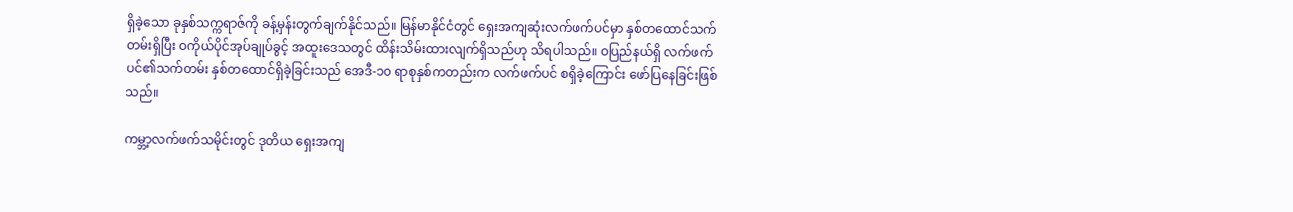ရှိခဲ့သော ခုနှစ်သက္ကရာဇ်ကို ခန့်မှန်းတွက်ချက်နိုင်သည်။ မြန်မာနိုင်ငံတွင် ရှေးအကျဆုံးလက်ဖက်ပင်မှာ နှစ်တထောင်သက်တမ်းရှိပြီး ဝကိုယ်ပိုင်အုပ်ချုပ်ခွင့် အထူးဒေသတွင် ထိန်းသိမ်းထားလျက်ရှိသည်ဟု သိရပါသည်။ ဝပြည်နယ်ရှိ လက်ဖက်ပင်၏သက်တမ်း နှစ်တထောင်ရှိခဲ့ခြင်းသည် အေဒီ-၁၀ ရာစုနှစ်ကတည်းက လက်ဖက်ပင် စရှိခဲ့ကြောင်း ဖော်ပြနေခြင်းဖြစ်သည်။

ကမ္ဘာ့လက်ဖက်သမိုင်းတွင် ဒုတိယ ရှေးအကျ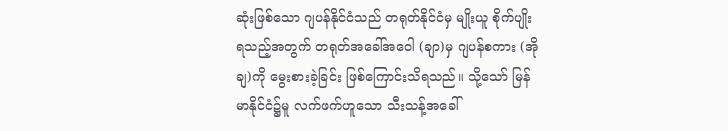ဆုံးဖြစ်သော ဂျပန်နိုင်ငံသည် တရုတ်နိုင်ငံမှ မျိုးယူ စိုက်ပျိုးရသည့်အတွက် တရုတ်အခေါ်အဝေါ (ချာ)မှ ဂျပန်စကား (အိုချ)ကို မွေးစားခဲ့ခြင်း ဖြစ်ကြောင်းသိရသည်။ သို့သော် မြန်မာနိုင်ငံ၌မူ လက်ဖက်ဟူသော သီးသန့်အခေါ်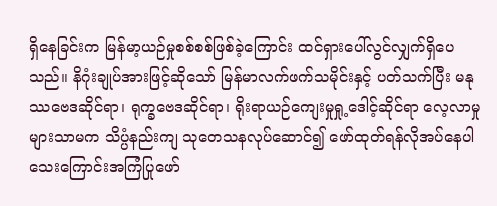ရှိနေခြင်းက မြန်မာ့ယဉ်မှုစစ်စစ်ဖြစ်ခဲ့ကြောင်း ထင်ရှားပေါ်လွင်လျှက်ရှိပေသည်။ နိဂုံးချုပ်အားဖြင့်ဆိုသော် မြန်မာလက်ဖက်သမိုင်းနှင့် ပတ်သက်ပြီး မနုဿဗေဒဆိုင်ရာ၊ ရုက္ခဗေဒဆိုင်ရာ၊ ရိုးရာယဉ်ကျေးမှုရှု့ဒေါင့်ဆိုင်ရာ လေ့လာမှုများသာမက သိပ္ပံနည်းကျ သုတေသနလုပ်ဆောင်၍ ဖော်ထုတ်ရန်လိုအပ်နေပါသေးကြောင်းအကြံပြုဖော်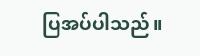ပြအပ်ပါသည်။